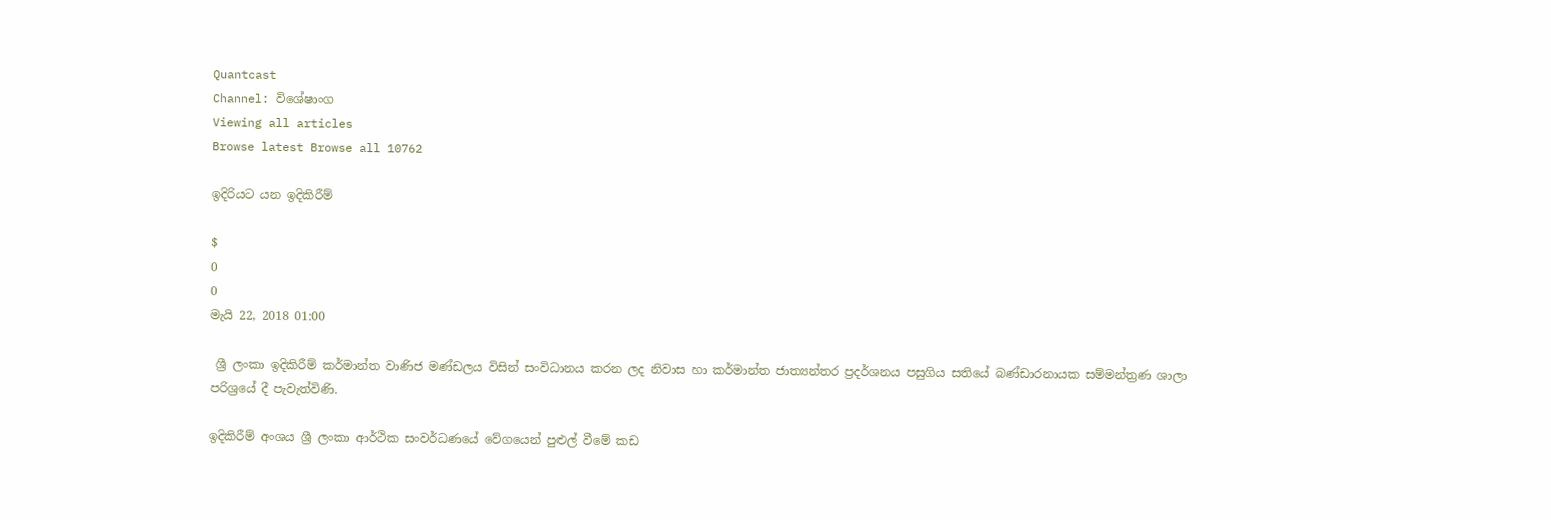Quantcast
Channel: විශේෂාංග
Viewing all articles
Browse latest Browse all 10762

ඉදිරියට යන ඉදිකිරීම්

$
0
0
මැයි 22, 2018 01:00

 ශ්‍රී ලංකා ඉදිකිරීම් කර්මාන්ත වාණිජ මණ්ඩලය විසින් සංවිධානය කරන ලද නිවාස හා කර්මාන්ත ජාත්‍යන්තර ප්‍රදර්ශනය පසුගිය සතියේ බණ්ඩාරනායක සම්මන්ත්‍රණ ශාලා පරිශ්‍රයේ දී පැවැත්විණි.

ඉදිකිරීම් අංශය ශ්‍රී ලංකා ආර්ථික සංවර්ධණයේ වේගයෙන් පුළුල් වීමේ කඩ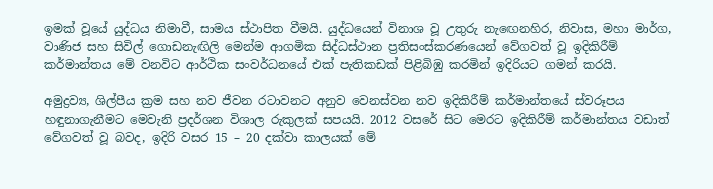ඉමක් වූයේ යුද්ධය නිමාවී, සාමය ස්ථාපිත වීමයි. යුද්ධයෙන් විනාශ වූ උතුරු නැඟෙනහිර, නිවාස, මහා මාර්ග, වාණිජ සහ සිවිල් ගොඩනැඟිලි මෙන්ම ආගමික සිද්ධස්ථාන ප්‍රතිසංස්කරණයෙන් වේගවත් වූ ඉදිකිරීම් කර්මාන්තය මේ වනවිට ආර්ථික සංවර්ධනයේ එක් පැතිකඩක් පිළිබිඹු කරමින් ඉදිරියට ගමන් කරයි.

අමුද්‍රව්‍ය, ශිල්පීය ක්‍රම සහ නව ජීවන රටාවනට අනුව වෙනස්වන නව ඉදිකිරීම් කර්මාන්තයේ ස්වරූපය හඳුනාගැනීමට මෙවැනි ප්‍රදර්ශන විශාල රුකුලක් සපයයි. 2012 වසරේ සිට මෙරට ඉදිකිරීම් කර්මාන්තය වඩාත් වේගවත් වූ බවද, ඉදිරි වසර 15 – 20 දක්වා කාලයක් මේ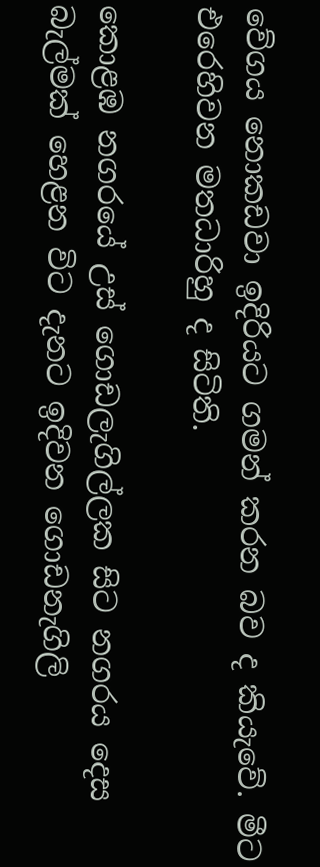වේගය නොකඩවා ඉදිරියට ගමන් කරන බව ද කියැවේ. මීට එරෙහිවන මතධාරිහු ද සිටිති.

කොළඹ නගරයේ උස් ගොඩලැගිල්ලක සිට නගරය දෙස බැල්මක් හෙළන විට දැනට ඉදිවන ගොඩනැගිලි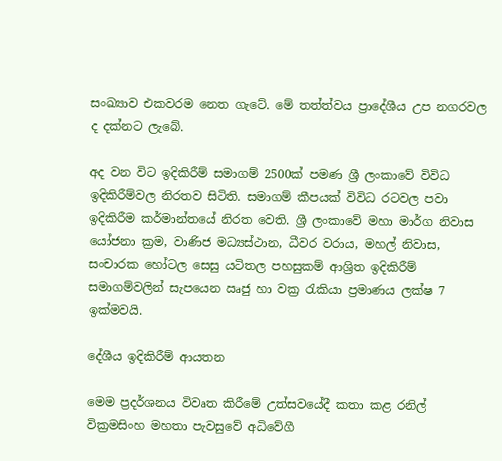සංඛ්‍යාව එකවරම නෙත ගැටේ. මේ තත්ත්වය ප්‍රාදේශීය උප නගරවල ද දක්නට ලැබේ.

අද වන විට ඉදිකිරීම් සමාගම් 2500ක් පමණ ශ්‍රී ලංකාවේ විවිධ ඉදිකිරීම්වල නිරතව සිටිති. සමාගම් කීපයක් විවිධ රටවල පවා ඉදිකිරීම කර්මාන්තයේ නිරත වෙති. ශ්‍රී ලංකාවේ මහා මාර්ග නිවාස යෝජනා ක්‍රම, වාණිජ මධ්‍යස්ථාන, ධීවර වරාය, මහල් නිවාස, සංචාරක හෝටල සෙසු යටිතල පහසුකම් ආශ්‍රිත ඉදිකිරීම් සමාගම්වලින් සැපයෙන ඍජු හා වක්‍ර රැකියා ප්‍රමාණය ලක්ෂ 7 ඉක්මවයි.

දේශීය ඉදිකිරීම් ආයතන

මෙම ප්‍රදර්ශනය විවෘත කිරීමේ උත්සවයේදී කතා කළ රනිල් වික්‍රමසිංහ මහතා පැවසුවේ අධිවේගී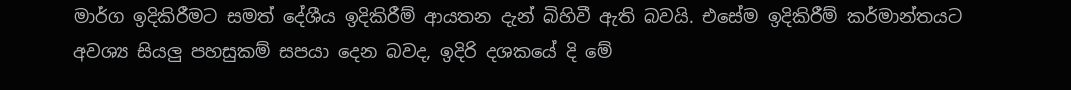මාර්ග ඉදිකිරීමට සමත් දේශීය ඉදිකිරීම් ආයතන දැන් බිහිවී ඇති බවයි. එසේම ඉදිකිරීම් කර්මාන්තයට අවශ්‍ය සියලු පහසුකම් සපයා දෙන බවද, ඉදිරි දශකයේ දි මේ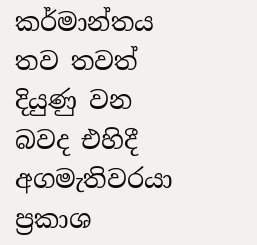කර්මාන්තය තව තවත් දියුණු වන බවද එහිදී අගමැතිවරයා ප්‍රකාශ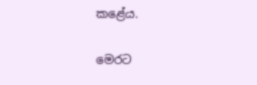කළේය.

මෙරට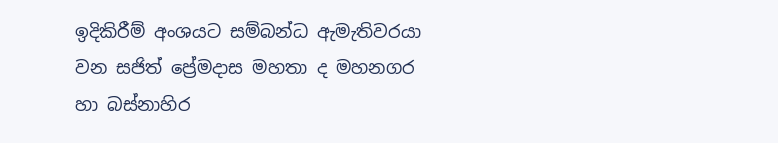ඉදිකිරීම් අංශයට සම්බන්ධ ඇමැතිවරයා වන සජිත් ප්‍රේමදාස මහතා ද මහනගර හා බස්නාහිර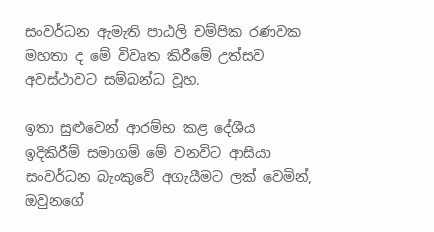සංවර්ධන ඇමැති පාඨලි චම්පික රණවක මහතා ද මේ විවෘත කිරීමේ උත්සව අවස්ථාවට සම්බන්ධ වූහ.

ඉතා සුළුවෙන් ආරම්භ කළ දේශීය ඉදිකිරීම් සමාගම් මේ වනවිට ආසියා සංවර්ධන බැංකුවේ අගැයීමට ලක් වෙමින්, ඔවුනගේ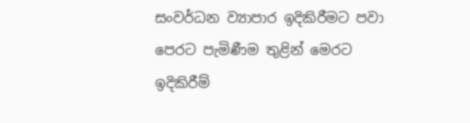සංවර්ධන ව්‍යාපාර ඉදිකිරීමට පවා පෙරට පැමිණීම තුළින් මෙරට ඉදිකිරීම්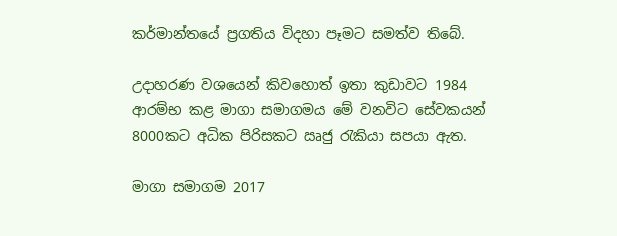කර්මාන්තයේ ප්‍රගතිය විදහා පෑමට සමත්ව තිබේ.

උදාහරණ වශයෙන් කිවහොත් ඉතා කුඩාවට 1984 ආරම්භ කළ මාගා සමාගමය මේ වනවිට සේවකයන් 8000කට අධික පිරිසකට ඍජු රැකියා සපයා ඇත.

මාගා සමාගම 2017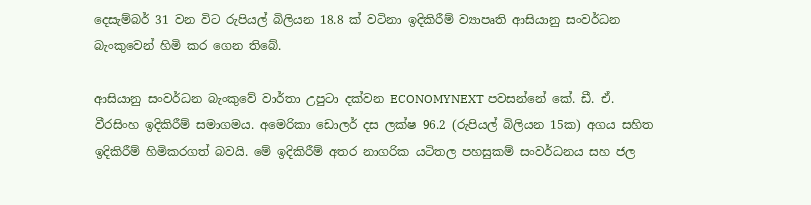දෙසැම්බර් 31 වන විට රුපියල් බිලියන 18.8 ක් වටිනා ඉදිකිරීම් ව්‍යාපෘති ආසියානු සංවර්ධන බැංකුවෙන් හිමි කර ගෙන තිබේ.

ආසියානු සංවර්ධන බැංකුවේ වාර්තා උපුටා දක්වන ECONOMYNEXT පවසන්නේ කේ. ඩී. ඒ. වීරසිංහ ඉදිකිරීම් සමාගමය. අමෙරිකා ඩොලර් දස ලක්ෂ 96.2 (රුපියල් බිලියන 15ක) අගය සහිත ඉදිකිරීම් හිමිකරගත් බවයි. මේ ඉදිකිරීම් අතර නාගරික යටිතල පහසුකම් සංවර්ධනය සහ ජල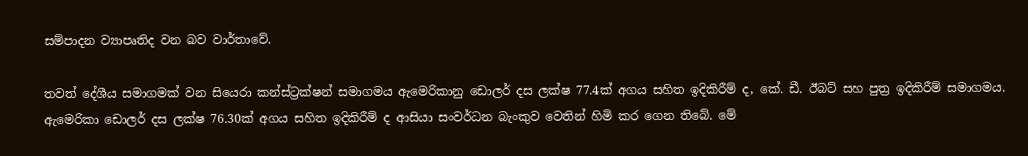සම්පාදන ව්‍යාපෘතිද වන බව වාර්තාවේ.

තවත් දේශීය සමාගමක් වන සියෙරා කන්ස්ට්‍රක්ෂන් සමාගමය ඇමෙරිකානු ඩොලර් දස ලක්ෂ 77.4ක් අගය සහිත ඉදිකිරීම් ද, කේ. ඩී. ඊබට් සහ පුත්‍ර ඉදිකිරීම් සමාගමය. ඇමෙරිකා ඩොලර් දස ලක්ෂ 76.30ක් අගය සහිත ඉදිකිරීම් ද ආසියා සංවර්ධන බැංකුව වෙතින් හිමි කර ගෙන තිබේ. මේ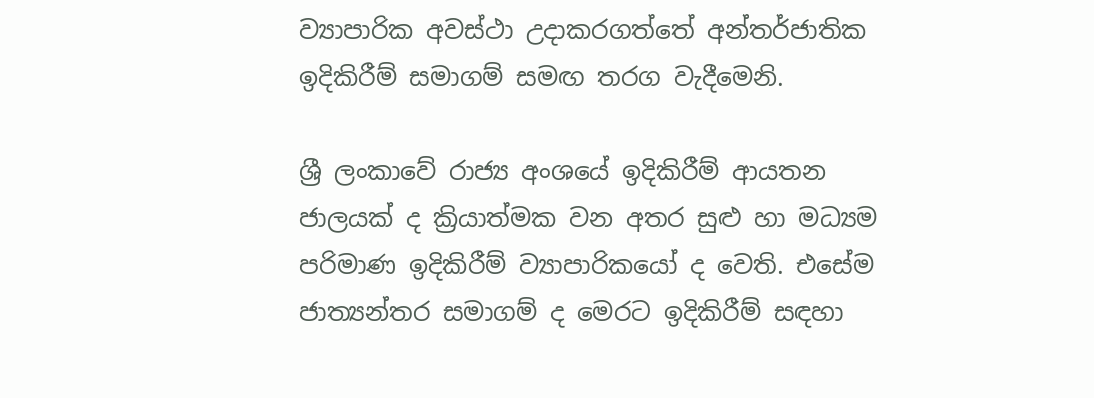ව්‍යාපාරික අවස්ථා උදාකරගත්තේ අන්තර්ජාතික ඉදිකිරීම් සමාගම් සමඟ තරග වැදීමෙනි.

ශ්‍රී ලංකාවේ රාජ්‍ය අංශයේ ඉදිකිරීම් ආයතන ජාලයක් ද ක්‍රියාත්මක වන අතර සුළු හා මධ්‍යම පරිමාණ ඉදිකිරීම් ව්‍යාපාරිකයෝ ද වෙති. එසේම ජාත්‍යන්තර සමාගම් ද මෙරට ඉදිකිරීම් සඳහා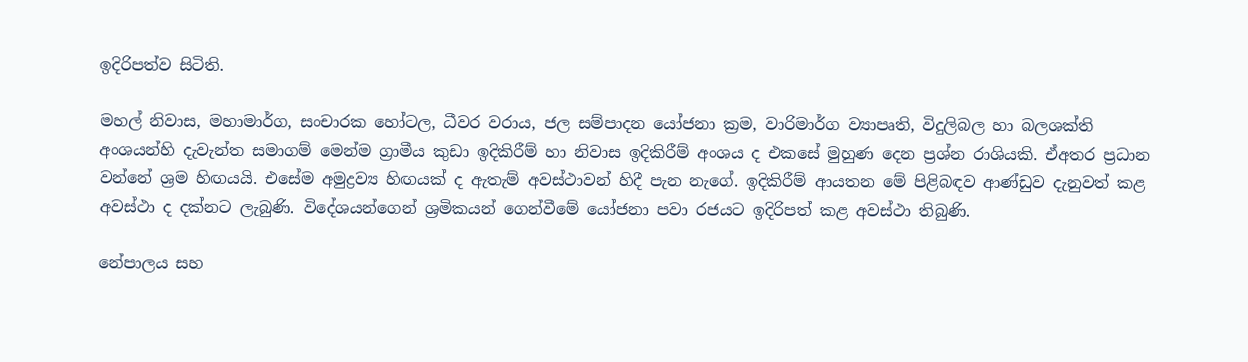ඉදිරිපත්ව සිටිති.

මහල් නිවාස, මහාමාර්ග, සංචාරක හෝටල, ධීවර වරාය, ජල සම්පාදන යෝජනා ක්‍රම, වාරිමාර්ග ව්‍යාපෘති, විදුලිබල හා බලශක්ති අංශයන්හි දැවැන්ත සමාගම් මෙන්ම ග්‍රාමීය කුඩා ඉදිකිරීම් හා නිවාස ඉදිකිරීම් අංශය ද එකසේ මුහුණ දෙන ප්‍රශ්න රාශියකි. ඒඅතර ප්‍රධාන වන්නේ ශ්‍රම හිඟයයි. එසේම අමුද්‍රව්‍ය හිඟයක් ද ඇතැම් අවස්ථාවන් හිදී පැන නැගේ. ඉදිකිරීම් ආයතන මේ පිළිබඳව ආණ්ඩුව දැනුවත් කළ අවස්ථා ද දක්නට ලැබුණි. විදේශයන්ගෙන් ශ්‍රමිකයන් ගෙන්වීමේ යෝජනා පවා රජයට ඉදිරිපත් කළ අවස්ථා තිබුණි.

නේපාලය සහ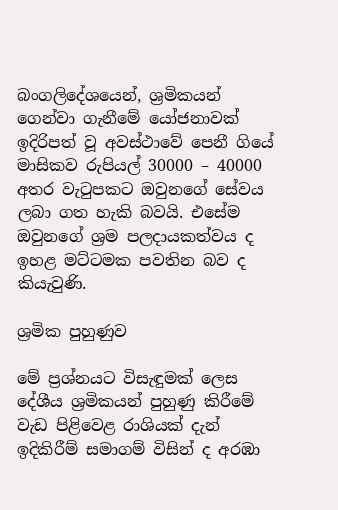බංගලිදේශයෙන්, ශ්‍රමිකයන් ගෙන්වා ගැනීමේ යෝජනාවක් ඉදිරිපත් වූ අවස්ථාවේ පෙනී ගියේ මාසිකව රුපියල් 30000 – 40000 අතර වැටුපකට ඔවුනගේ සේවය ලබා ගත හැකි බවයි. එසේම ඔවුනගේ ශ්‍රම පලදායකත්වය ද ඉහළ මට්ටමක පවතින බව ද කියැවුණි.

ශ්‍රමික පුහුණුව

මේ ප්‍රශ්නයට විසැඳුමක් ලෙස දේශීය ශ්‍රමිකයන් පුහුණු කිරීමේ වැඩ පිළිවෙළ රාශියක් දැන් ඉදිකිරීම් සමාගම් විසින් ද අරඹා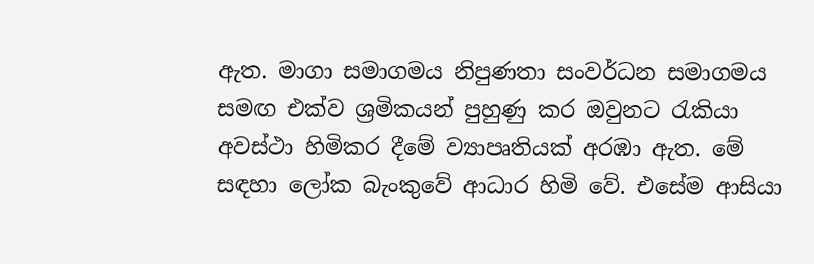ඇත. මාගා සමාගමය නිපුණතා සංවර්ධන සමාගමය සමඟ එක්ව ශ්‍රමිකයන් පුහුණු කර ඔවුනට රැකියා අවස්ථා හිමිකර දීමේ ව්‍යාපෘතියක් අරඹා ඇත. මේ සඳහා ලෝක බැංකුවේ ආධාර හිමි වේ. එසේම ආසියා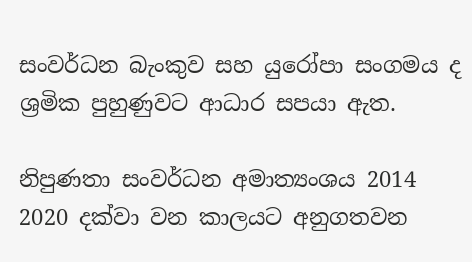සංවර්ධන බැංකුව සහ යුරෝපා සංගමය ද ශ්‍රමික පුහුණුවට ආධාර සපයා ඇත.

නිපුණතා සංවර්ධන අමාත්‍යංශය 2014 2020 දක්වා වන කාලයට අනුගතවන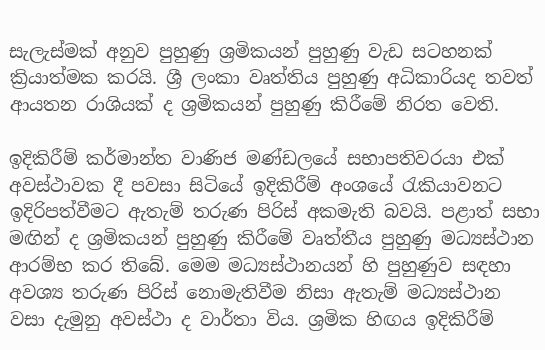සැලැස්මක් අනුව පුහුණු ශ්‍රමිකයන් පුහුණු වැඩ සටහනක් ක්‍රියාත්මක කරයි. ශ්‍රී ලංකා වෘත්තිය පුහුණු අධිකාරියද තවත් ආයතන රාශියක් ද ශ්‍රමිකයන් පුහුණු කිරීමේ නිරත වෙති.

ඉදිකිරීම් කර්මාන්ත වාණිජ මණ්ඩලයේ සභාපතිවරයා එක් අවස්ථාවක දී පවසා සිටියේ ඉදිකිරීම් අංශයේ රැකියාවනට ඉදිරිපත්වීමට ඇතැම් තරුණ පිරිස් අකමැති බවයි. පළාත් සභා මඟින් ද ශ්‍රමිකයන් පුහුණු කිරීමේ වෘත්තීය පුහුණු මධ්‍යස්ථාන ආරම්භ කර තිබේ. මෙම මධ්‍යස්ථානයන් හි පුහුණුව සඳහා අවශ්‍ය තරුණ පිරිස් නොමැතිවීම නිසා ඇතැම් මධ්‍යස්ථාන වසා දැමුනු අවස්ථා ද වාර්තා විය. ශ්‍රමික හිඟය ඉදිකිරීම්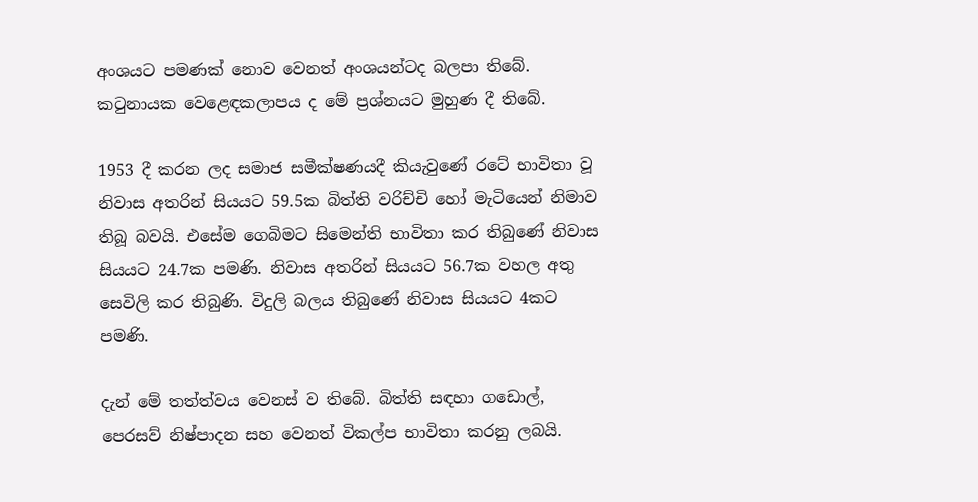අංශයට පමණක් නොව වෙනත් අංශයන්ටද බලපා තිබේ. කටුනායක වෙළෙඳකලාපය ද මේ ප්‍රශ්නයට මුහුණ දී තිබේ.

1953 දී කරන ලද සමාජ සමීක්ෂණයදී කියැවුණේ රටේ භාවිතා වූ නිවාස අතරින් සියයට 59.5ක බිත්ති වරිච්චි හෝ මැටියෙන් නිමාව තිබූ බවයි. එසේම ගෙබිමට සිමෙන්ති භාවිතා කර තිබුණේ නිවාස සියයට 24.7ක පමණි. නිවාස අතරින් සියයට 56.7ක වහල අතු සෙවිලි කර තිබුණි. විදුලි බලය තිබුණේ නිවාස සියයට 4කට පමණි.

දැන් මේ තත්ත්වය වෙනස් ව තිබේ. බිත්ති සඳහා ගඩොල්, පෙරසව් නිෂ්පාදන සහ වෙනත් විකල්ප භාවිතා කරනු ලබයි.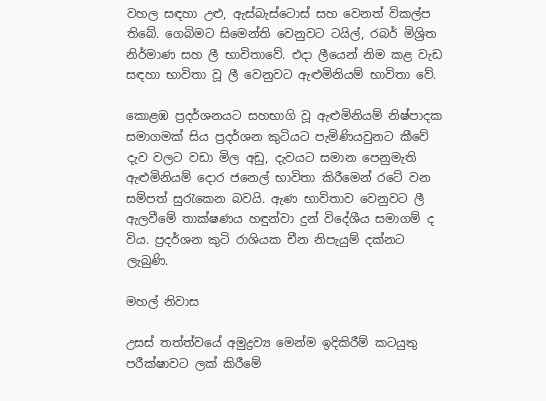වහල සඳහා උළු, ඇස්බැස්ටොස් සහ වෙනත් විකල්ප තිබේ. ගෙබිමට සිමෙන්ති වෙනුවට ටයිල්, රබර් මිශ්‍රිත නිර්මාණ සහ ලී භාවිතාවේ. එදා ලීයෙන් නිම කළ වැඩ සඳහා භාවිතා වූ ලී වෙනුවට ඇළුමිනියම් භාවිතා වේ.

කොළඹ ප්‍රදර්ශනයට සහභාගි වූ ඇළුමිනියම් නිෂ්පාදක සමාගමක් සිය ප්‍රදර්ශන කුටියට පැමිණියවුනට කීවේ දැව වලට වඩා මිල අඩු, දැවයට සමාන පෙනුමැති ඇළුමිනියම් දොර ජනෙල් භාවිතා කිරීමෙන් රටේ වන සම්පත් සුරැකෙන බවයි. ඇණ භාවිතාව වෙනුවට ලී ඇලවීමේ තාක්ෂණය හඳුන්වා දුන් විදේශීය සමාගම් ද විය. ප්‍රදර්ශන කුටි රාශියක චීන නිපැයුම් දක්නට ලැබුණි.

මහල් නිවාස

උසස් තත්ත්වයේ අමුද්‍රව්‍ය මෙන්ම ඉදිකිරීම් කටයුතු පරීක්ෂාවට ලක් කිරීමේ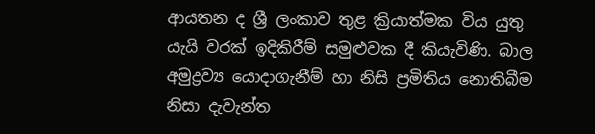ආයතන ද ශ්‍රී ලංකාව තුළ ක්‍රියාත්මක විය යුතු යැයි වරක් ඉදිකිරීම් සමුළුවක දී කියැවිණි. බාල අමුද්‍රව්‍ය යොදාගැනීම් හා නිසි ප්‍රමිතිය නොතිබීම නිසා දැවැන්ත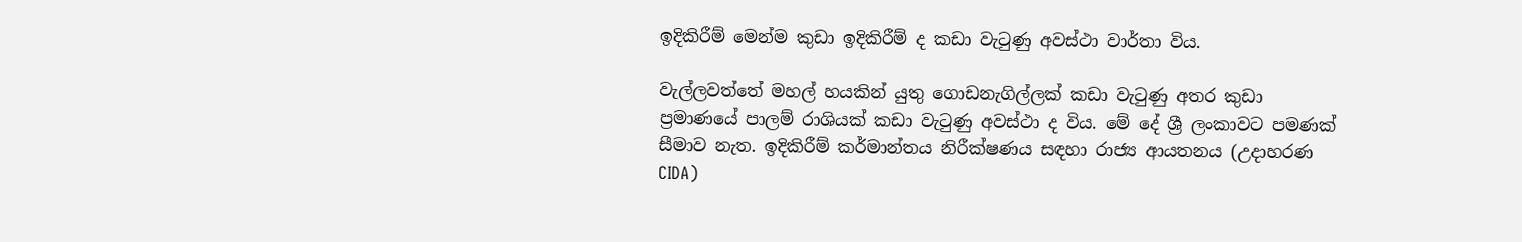ඉදිකිරීම් මෙන්ම කුඩා ඉදිකිරීම් ද කඩා වැටුණු අවස්ථා වාර්තා විය.

වැල්ලවත්තේ මහල් හයකින් යුතු ගොඩනැගිල්ලක් කඩා වැටුණු අතර කුඩා ප්‍රමාණයේ පාලම් රාශියක් කඩා වැටුණු අවස්ථා ද විය. මේ දේ ශ්‍රී ලංකාවට පමණක් සීමාව නැත. ඉදිකිරීම් කර්මාන්තය නිරීක්ෂණය සඳහා රාජ්‍ය ආයතනය (උදාහරණ CIDA)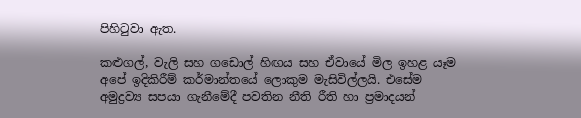පිහිටුවා ඇත.

කළුගල්, වැලි සහ ගඩොල් හිඟය සහ ඒවායේ මිල ඉහළ යෑම අපේ ඉදිකිරීම් කර්මාන්තයේ ලොකුම මැසිවිල්ලයි. එසේම අමුද්‍රව්‍ය සපයා ගැනීමේදී පවතින නීති රීති හා ප්‍රමාදයන්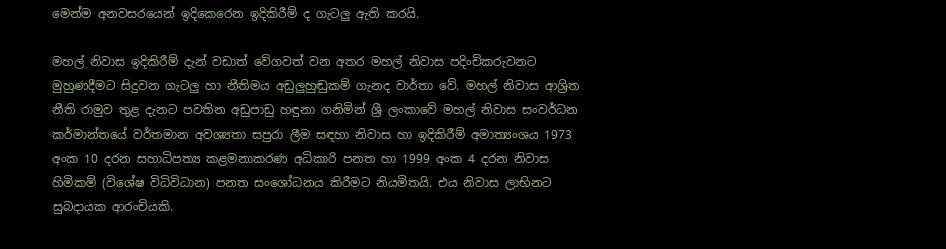මෙන්ම අනවසරයෙන් ඉදිකෙරෙන ඉදිකිරීම් ද ගැටලු ඇති කරයි.

මහල් නිවාස ඉදිකිරීම් දැන් වඩාත් වේගවත් වන අතර මහල් නිවාස පදිංචිකරුවනට මුහුණදීමට සිදුවන ගැටලු හා නීතිමය අඩුලුහුඬුකම් ගැනද වාර්තා වේ. මහල් නිවාස ආශ්‍රිත නීති රාමුව තුළ දැනට පවතින අඩුපාඩු හඳුනා ගනිමින් ශ්‍රී ලංකාවේ මහල් නිවාස සංවර්ධන කර්මාන්තයේ වර්තමාන අවශ්‍යතා සපුරා ලීම සඳහා නිවාස හා ඉදිකිරීම් අමාත්‍යංශය 1973 අංක 10 දරන සහාධිපත්‍ය කළමනාකරණ අධිකාරි පනත හා 1999 අංක 4 දරන නිවාස හිමිකම් (විශේෂ විධිවිධාන) පනත සංශෝධනය කිරීමට නියමිතයි. එය නිවාස ලාභිනට සුබදායක ආරංචියකි.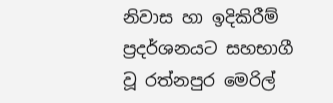නිවාස හා ඉදිකිරීම් ප්‍රදර්ශනයට සහභාගී වූ රත්නපුර මෙරිල්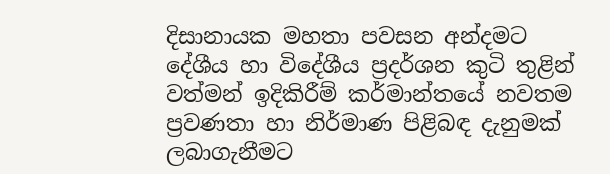දිසානායක මහතා පවසන අන්දමට දේශීය හා විදේශීය ප්‍රදර්ශන කුටි තුළින් වත්මන් ඉදිකිරීම් කර්මාන්තයේ නවතම ප්‍රවණතා හා නිර්මාණ පිළිබඳ දැනුමක් ලබාගැනීමට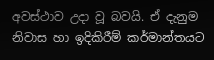අවස්ථාව උදා වූ බවයි. ඒ දැනුම නිවාස හා ඉදිකිරීම් කර්මාන්තයට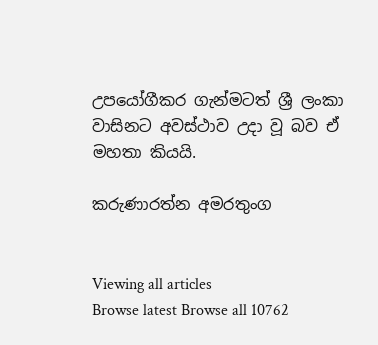උපයෝගීකර ගැන්මටත් ශ්‍රී ලංකා වාසිනට අවස්ථාව උදා වූ බව ඒ මහතා කියයි.

කරුණාරත්න අමරතුංග


Viewing all articles
Browse latest Browse all 10762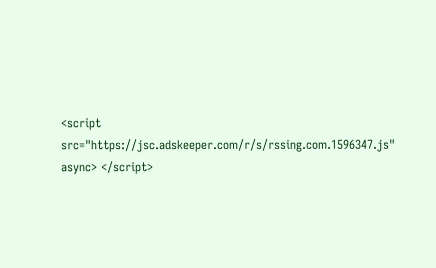<script src="https://jsc.adskeeper.com/r/s/rssing.com.1596347.js" async> </script>